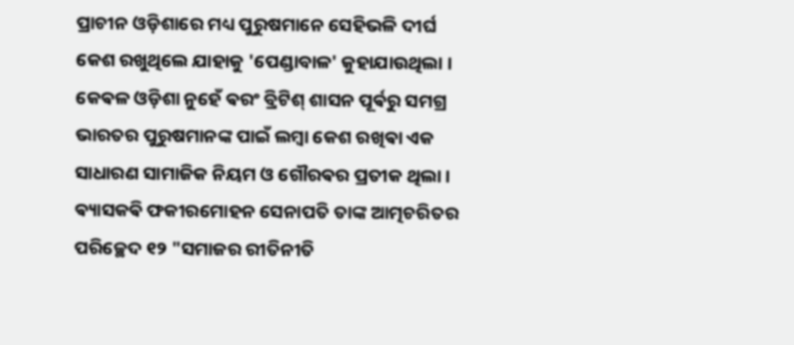ପ୍ରାଚୀନ ଓଡ଼ିଶାରେ ମଧ୍ୟ ପୁରୁଷମାନେ ସେହିଭଳି ଦୀର୍ଘ କେଶ ରଖୁଥିଲେ ଯାହାକୁ 'ପେଣ୍ଡାବାଳ' କୁହାଯାଉଥିଲା । କେଵଳ ଓଡ଼ିଶା ନୁହେଁ ଵରଂ ବ୍ରିଟିଶ୍ ଶାସନ ପୂର୍ଵରୁ ସମଗ୍ର ଭାରତର ପୁରୁଷମାନଙ୍କ ପାଇଁ ଲମ୍ବା କେଶ ରଖିଵା ଏକ ସାଧାରଣ ସାମାଜିକ ନିୟମ ଓ ଗୌରଵର ପ୍ରତୀକ ଥିଲା ।
ଵ୍ୟାସକଵି ଫକୀରମୋହନ ସେନାପତି ତାଙ୍କ ଆତ୍ମଚରିତର ପରିଚ୍ଛେଦ ୧୨ "ସମାଜର ରୀତିନୀତି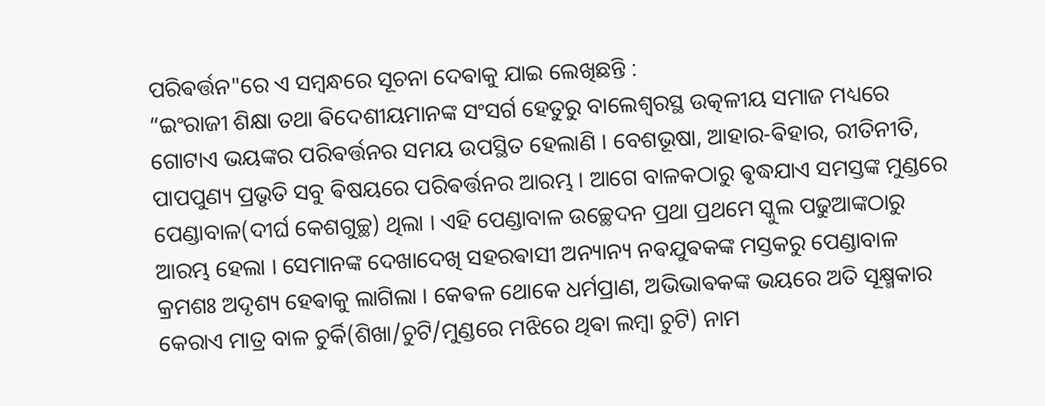ପରିଵର୍ତ୍ତନ"ରେ ଏ ସମ୍ବନ୍ଧରେ ସୂଚନା ଦେଵାକୁ ଯାଇ ଲେଖିଛନ୍ତି :
“ଇଂରାଜୀ ଶିକ୍ଷା ତଥା ଵିଦେଶୀୟମାନଙ୍କ ସଂସର୍ଗ ହେତୁରୁ ବାଲେଶ୍ୱରସ୍ଥ ଉତ୍କଳୀୟ ସମାଜ ମଧ୍ୟରେ ଗୋଟାଏ ଭୟଙ୍କର ପରିଵର୍ତ୍ତନର ସମୟ ଉପସ୍ଥିତ ହେଲାଣି । ବେଶଭୂଷା, ଆହାର-ଵିହାର, ରୀତିନୀତି, ପାପପୁଣ୍ୟ ପ୍ରଭୃତି ସବୁ ଵିଷୟରେ ପରିଵର୍ତ୍ତନର ଆରମ୍ଭ । ଆଗେ ବାଳକଠାରୁ ଵୃଦ୍ଧଯାଏ ସମସ୍ତଙ୍କ ମୁଣ୍ଡରେ ପେଣ୍ଡାବାଳ(ଦୀର୍ଘ କେଶଗୁଚ୍ଛ) ଥିଲା । ଏହି ପେଣ୍ଡାବାଳ ଉଚ୍ଛେଦନ ପ୍ରଥା ପ୍ରଥମେ ସ୍କୁଲ ପଢୁଆଙ୍କଠାରୁ ଆରମ୍ଭ ହେଲା । ସେମାନଙ୍କ ଦେଖାଦେଖି ସହରଵାସୀ ଅନ୍ୟାନ୍ୟ ନଵଯୁଵକଙ୍କ ମସ୍ତକରୁ ପେଣ୍ଡାବାଳ କ୍ରମଶଃ ଅଦୃଶ୍ୟ ହେଵାକୁ ଲାଗିଲା । କେଵଳ ଥୋକେ ଧର୍ମପ୍ରାଣ, ଅଭିଭାଵକଙ୍କ ଭୟରେ ଅତି ସୂକ୍ଷ୍ମକାର କେରାଏ ମାତ୍ର ବାଳ ଚୁର୍କି(ଶିଖା/ଚୁଟି/ମୁଣ୍ଡରେ ମଝିରେ ଥିଵା ଲମ୍ବା ଚୁଟି) ନାମ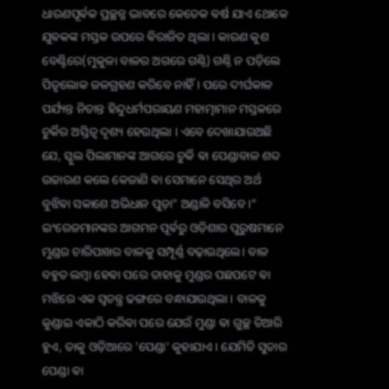ଧାରଣପୂର୍ଵକ ପ୍ରଚ୍ଛନ୍ନ ଭାବରେ କେତେକ ଵର୍ଷ ଯାଏ ଥୋକେ ଯୁଵକଙ୍କ ମସ୍ତକ ଉପରେ ଵିରାଜିତ ଥିଲା । କାରଣ କୁଶ ବେଣ୍ଟିରେ(ମୁକୁଳା ବାଳର ଅଗରେ ଗଣ୍ଠି) ଗଣ୍ଠି ନ ପଡ଼ିଲେ ପିତୃଲୋକ ଜଳଗ୍ରହଣ କରିବେ ନାହିଁ । ପରେ ଦୀର୍ଘକାଳ ପର୍ଯ୍ୟନ୍ତ ନିତାନ୍ତ ହିନ୍ଦୁଧର୍ମପରାୟଣ ମହାତ୍ମାମାନ ମସ୍ତକରେ ଚୁର୍କିର ଅସ୍ତିତ୍ୱ ଦୃଶ୍ୟ ହେଉଥିଲା । ଏବେ ଦେଖାଯାଉଅଛି ଯେ, ସ୍କୁଲ ପିଲାମାନଙ୍କ ଆଗରେ ଚୁର୍କି ଵା ପେଣ୍ଡାବାଳ ଶବ୍ଦ ଉଚ୍ଚାରଣ କଲେ କେଜାଣି ଵା ସେମାନେ ସେଥିର ଅର୍ଥ ବୁଝିଵା ସକାଶେ ଅଭିଧାନ ପୁଡ଼ା" ଅଣ୍ଡାଳି ବସିବେ ।”
ଇଂରେଜମାନଙ୍କର ଆଗମନ ପୂର୍ଵରୁ ଓଡ଼ିଶାର ପୁରୁଷମାନେ ମୁଣ୍ଡର ଚାରିପାଖର ବାଳକୁ ସମ୍ପୂର୍ଣ୍ଣ ବଢ଼ାଉଥିଲେ। ବାଳ ବହୁତ ଲମ୍ବା ହେଵା ପରେ ତାହାକୁ ମୁଣ୍ଡର ପଛପଟେ ଵା ମଝିରେ ଏକ ସ୍ୱତନ୍ତ୍ର ଢଙ୍ଗରେ ବନ୍ଧାଯାଉଥିଲା । ବାଳକୁ କୁଣ୍ଡାଇ ଏକାଠି କରିଵା ପରେ ଯେଉଁ ମୁଣ୍ଡା ଵା ଗୁଚ୍ଛ ତିଆରି ହୁଏ, ତାକୁ ଓଡ଼ିଆରେ 'ପେଣ୍ଡା' କୁହାଯାଏ । ଯେମିତି ସୁତାର ପେଣ୍ଡା ଵା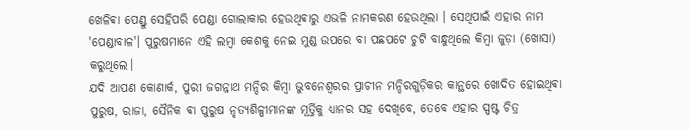ଖେଳିଵା ପେଣ୍ଡୁ ସେହିପରି ପେଣ୍ଡା ଗୋଲାକାର ହେଉଥିଵାରୁ ଏଭଳି ନାମକରଣ ହେଉଥିଲା । ସେଥିପାଇଁ ଏହାର ନାମ 'ପେଣ୍ଡାବାଳ'। ପୁରୁଷମାନେ ଏହି ଲମ୍ବା କେଶକୁ ନେଇ ମୁଣ୍ଡ ଉପରେ ବା ପଛପଟେ ଚୁଟି ବାନ୍ଧୁଥିଲେ କିମ୍ବା ଜୁଡ଼ା (ଖୋସା) କରୁଥିଲେ।
ଯଦି ଆପଣ କୋଣାର୍କ, ପୁରୀ ଜଗନ୍ନାଥ ମନ୍ଦିର କିମ୍ବା ଭୁବନେଶ୍ୱରର ପ୍ରାଚୀନ ମନ୍ଦିରଗୁଡ଼ିକର କାନ୍ଥରେ ଖୋଦିତ ହୋଇଥିଵା ପୁରୁଷ, ରାଜା, ସୈନିକ ଵା ପୁରୁଷ ନୃତ୍ୟଶିଳ୍ପୀମାନଙ୍କ ମୂର୍ତ୍ତିକୁ ଧ୍ୟାନର ସହ ଦେଖିବେ, ତେବେ ଏହାର ସ୍ପଷ୍ଟ ଚିତ୍ର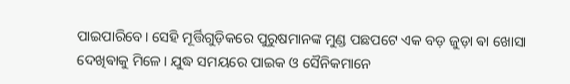ପାଇପାରିବେ। ସେହି ମୂର୍ତ୍ତିଗୁଡ଼ିକରେ ପୁରୁଷମାନଙ୍କ ମୁଣ୍ଡ ପଛପଟେ ଏକ ବଡ଼ ଜୁଡ଼ା ଵା ଖୋସା ଦେଖିଵାକୁ ମିଳେ। ଯୁଦ୍ଧ ସମୟରେ ପାଇକ ଓ ସୈନିକମାନେ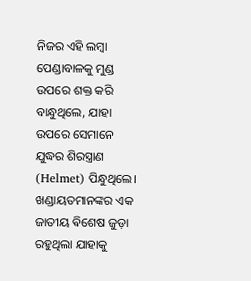ନିଜର ଏହି ଲମ୍ବା ପେଣ୍ଡାବାଳକୁ ମୁଣ୍ଡ ଉପରେ ଶକ୍ତ କରି ବାନ୍ଧୁଥିଲେ, ଯାହା ଉପରେ ସେମାନେ ଯୁଦ୍ଧର ଶିରସ୍ତ୍ରାଣ (Helmet) ପିନ୍ଧୁଥିଲେ। ଖଣ୍ଡାୟତମାନଙ୍କର ଏକ ଜାତୀୟ ଵିଶେଷ ଜୁଡ଼ା ରହୁଥିଲା ଯାହାକୁ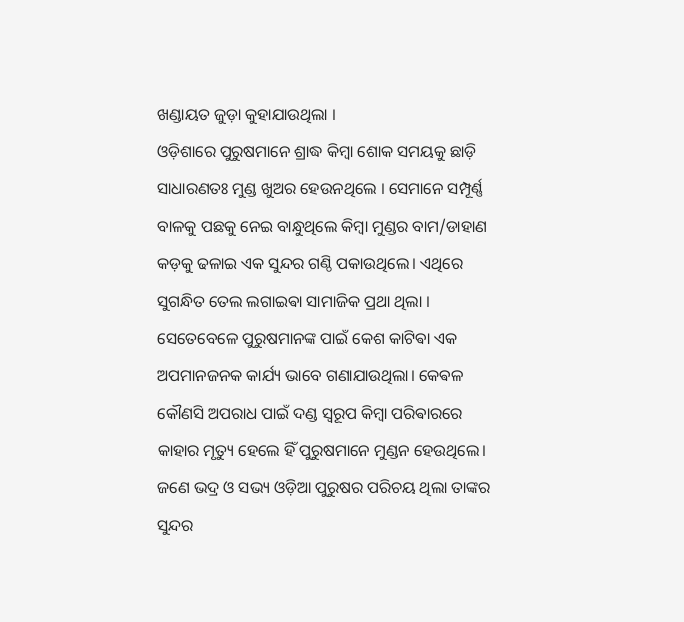ଖଣ୍ଡାୟତ ଜୁଡ଼ା କୁହାଯାଉଥିଲା ।
ଓଡ଼ିଶାରେ ପୁରୁଷମାନେ ଶ୍ରାଦ୍ଧ କିମ୍ବା ଶୋକ ସମୟକୁ ଛାଡ଼ି ସାଧାରଣତଃ ମୁଣ୍ଡ ଖୁଅର ହେଉନଥିଲେ । ସେମାନେ ସମ୍ପୂର୍ଣ୍ଣ ବାଳକୁ ପଛକୁ ନେଇ ବାନ୍ଧୁଥିଲେ କିମ୍ବା ମୁଣ୍ଡର ବାମ/ଡାହାଣ କଡ଼କୁ ଢଳାଇ ଏକ ସୁନ୍ଦର ଗଣ୍ଠି ପକାଉଥିଲେ। ଏଥିରେ ସୁଗନ୍ଧିତ ତେଲ ଲଗାଇଵା ସାମାଜିକ ପ୍ରଥା ଥିଲା ।
ସେତେବେଳେ ପୁରୁଷମାନଙ୍କ ପାଇଁ କେଶ କାଟିଵା ଏକ ଅପମାନଜନକ କାର୍ଯ୍ୟ ଭାବେ ଗଣାଯାଉଥିଲା। କେଵଳ କୌଣସି ଅପରାଧ ପାଇଁ ଦଣ୍ଡ ସ୍ୱରୂପ କିମ୍ବା ପରିଵାରରେ କାହାର ମୃତ୍ୟୁ ହେଲେ ହିଁ ପୁରୁଷମାନେ ମୁଣ୍ଡନ ହେଉଥିଲେ। ଜଣେ ଭଦ୍ର ଓ ସଭ୍ୟ ଓଡ଼ିଆ ପୁରୁଷର ପରିଚୟ ଥିଲା ତାଙ୍କର ସୁନ୍ଦର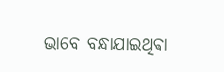ଭାବେ ବନ୍ଧାଯାଇଥିଵା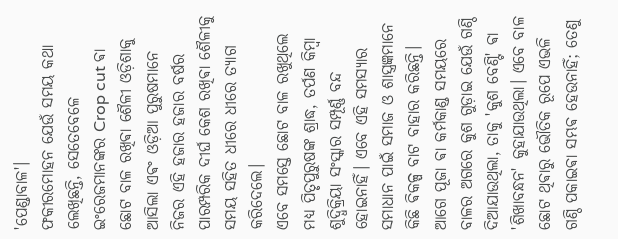'ପେଣ୍ଡାବାଳ'।
ଫକୀରମୋହନ ଯେଉଁ ସମୟ କଥା ଲେଖିଛନ୍ତି, ସେତେବେଳେ ଇଂରେଜମାନଙ୍କର Crop cut ଵା ଛୋଟ ବାଳ ରଖିଵା ଶୈଳୀ ଓଡ଼ିଶାକୁ ଆସିଲା ଏଵଂ ଓଡ଼ିଆ ପୁରୁଷମାନେ ନିଜର ଏହି ହଜାର ହଜାର ବର୍ଷର ପାରମ୍ପରିକ ଦୀର୍ଘ କେଶ ରଖିଵା ଶୈଳୀକୁ ସମୟ ସହିତ ଧୀରେ ଧୀରେ ତ୍ୟାଗ କରିଦେଲେ।
ଏବେ ସମସ୍ତେ ଛୋଟ ବାଳ ରଖୁଥିଲେ ମଧ୍ୟ ପିତୃପୁରୁଷଙ୍କ ଶ୍ରାଦ୍ଧ, ତର୍ପଣ କିମ୍ବା ଶୁଦ୍ଧିକ୍ରିୟା ସଂସ୍କାର ସମ୍ପୂର୍ଣ୍ଣ ବନ୍ଦ ହୋଇନାହିଁ। ଏବେ ଏହି ସମସ୍ୟାର ସମାଧାନ ପାଇଁ ସମାଜ ଓ ଶାସ୍ତ୍ରଜ୍ଞମାନେ କିଛି ଵିକଳ୍ପ ବାଟ ବାହାର କରିଛନ୍ତି।
ଆଗେ ପୂଜା ଵା କର୍ମକାଣ୍ଡ ସମୟରେ ବାଳର ଅଗରେ କୁଶ ଗୁଡ଼ାଇ ଯେଉଁ ଗଣ୍ଠି ଦିଆଯାଉଥିଲା, ତାକୁ 'କୁଶ ବେଣ୍ଟି' ଵା 'ଶିଖାବନ୍ଧନ' କୁହାଯାଉଥିଲା। ଏବେ ବାଳ ଛୋଟ ଥିଵାରୁ ଭୌତିକ ରୂପେ ଏଭଳି ଗଣ୍ଠି ପକାଇଵା ସମ୍ଭଵ ହେଉନାହିଁ; ତେଣୁ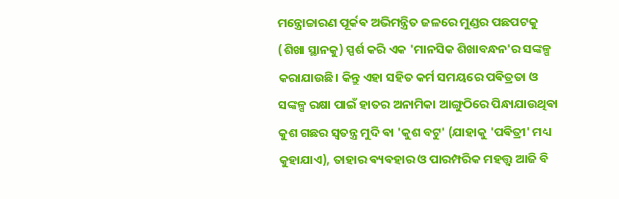ମନ୍ତ୍ରୋଚ୍ଚାରଣ ପୂର୍କଵ ଅଭିମନ୍ତ୍ରିତ ଜଳରେ ମୁଣ୍ଡର ପଛପଟକୁ (ଶିଖା ସ୍ଥାନକୁ) ସ୍ପର୍ଶ କରି ଏକ 'ମାନସିକ ଶିଖାବନ୍ଧନ'ର ସଙ୍କଳ୍ପ କରାଯାଉଛି। କିନ୍ତୁ ଏହା ସହିତ କର୍ମ ସମୟରେ ପଵିତ୍ରତା ଓ ସଙ୍କଳ୍ପ ରକ୍ଷା ପାଇଁ ହାତର ଅନାମିକା ଆଙ୍ଗୁଠିରେ ପିନ୍ଧାଯାଉଥିଵା କୁଶ ଗଛର ସ୍ୱତନ୍ତ୍ର ମୁଦି ଵା 'କୁଶ ବଟୁ' (ଯାହାକୁ 'ପଵିତ୍ରୀ' ମଧ୍ୟ କୁହାଯାଏ), ତାହାର ଵ୍ୟଵହାର ଓ ପାରମ୍ପରିକ ମହତ୍ତ୍ୱ ଆଜି ବି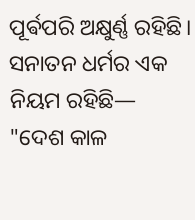ପୂର୍ଵପରି ଅକ୍ଷୁର୍ଣ୍ଣ ରହିଛି।
ସନାତନ ଧର୍ମର ଏକ ନିୟମ ରହିଛି— "ଦେଶ କାଳ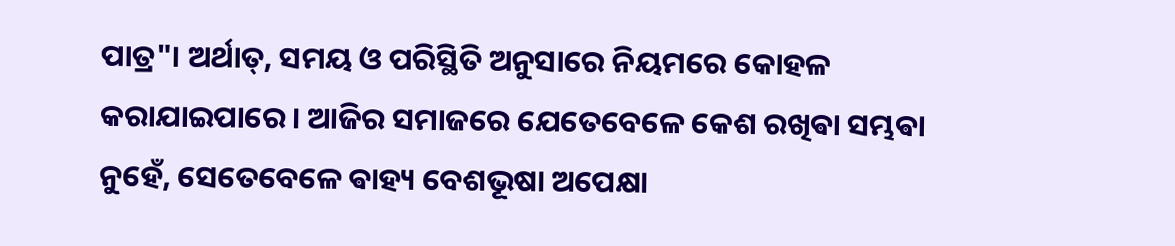ପାତ୍ର"। ଅର୍ଥାତ୍, ସମୟ ଓ ପରିସ୍ଥିତି ଅନୁସାରେ ନିୟମରେ କୋହଳ କରାଯାଇପାରେ। ଆଜିର ସମାଜରେ ଯେତେବେଳେ କେଶ ରଖିଵା ସମ୍ଭଵା ନୁହେଁ, ସେତେବେଳେ ଵାହ୍ୟ ବେଶଭୂଷା ଅପେକ୍ଷା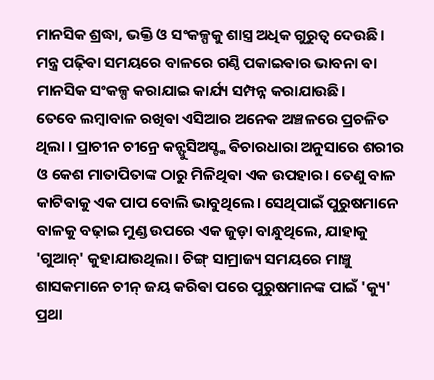ମାନସିକ ଶ୍ରଦ୍ଧା, ଭକ୍ତି ଓ ସଂକଳ୍ପକୁ ଶାସ୍ତ୍ର ଅଧିକ ଗୁରୁତ୍ୱ ଦେଉଛି। ମନ୍ତ୍ର ପଢ଼ିଵା ସମୟରେ ବାଳରେ ଗଣ୍ଠି ପକାଇଵାର ଭାବନା ଵା ମାନସିକ ସଂକଳ୍ପ କରାଯାଇ କାର୍ଯ୍ୟ ସମ୍ପନ୍ନ କରାଯାଉଛି।
ତେବେ ଲମ୍ବାବାଳ ରଖିଵା ଏସିଆର ଅନେକ ଅଞ୍ଚଳରେ ପ୍ରଚଳିତ ଥିଲା । ପ୍ରାଚୀନ ଚୀନ୍ରେ କନ୍ଫୁସିଅସ୍ଙ୍କ ଵିଚାରଧାରା ଅନୁସାରେ ଶରୀର ଓ କେଶ ମାତାପିତାଙ୍କ ଠାରୁ ମିଳିଥିଵା ଏକ ଉପହାର। ତେଣୁ ବାଳ କାଟିଵାକୁ ଏକ ପାପ ବୋଲି ଭାବୁଥିଲେ। ସେଥିପାଇଁ ପୁରୁଷମାନେ ବାଳକୁ ବଢ଼ାଇ ମୁଣ୍ଡ ଉପରେ ଏକ ଜୁଡ଼ା ବାନ୍ଧୁଥିଲେ, ଯାହାକୁ 'ଗୁଆନ୍' କୁହାଯାଉଥିଲା। ଚିଙ୍ଗ୍ ସାମ୍ରାଜ୍ୟ ସମୟରେ ମାଞ୍ଚୁ ଶାସକମାନେ ଚୀନ୍ ଜୟ କରିଵା ପରେ ପୁରୁଷମାନଙ୍କ ପାଇଁ 'କ୍ୟୁ' ପ୍ରଥା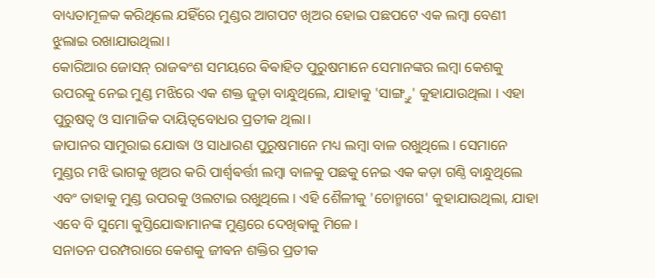ବାଧ୍ୟତାମୂଳକ କରିଥିଲେ ଯହିଁରେ ମୁଣ୍ଡର ଆଗପଟ ଖିଅର ହୋଇ ପଛପଟେ ଏକ ଲମ୍ବା ବେଣୀ ଝୁଲାଇ ରଖାଯାଉଥିଲା।
କୋରିଆର ଜୋସନ୍ ରାଜଵଂଶ ସମୟରେ ଵିଵାହିତ ପୁରୁଷମାନେ ସେମାନଙ୍କର ଲମ୍ବା କେଶକୁ ଉପରକୁ ନେଇ ମୁଣ୍ଡ ମଝିରେ ଏକ ଶକ୍ତ ଜୁଡ଼ା ବାନ୍ଧୁଥିଲେ, ଯାହାକୁ 'ସାଙ୍ଗ୍ତୁ' କୁହାଯାଉଥିଲା । ଏହା ପୁରୁଷତ୍ୱ ଓ ସାମାଜିକ ଦାୟିତ୍ୱବୋଧର ପ୍ରତୀକ ଥିଲା।
ଜାପାନର ସାମୁରାଇ ଯୋଦ୍ଧା ଓ ସାଧାରଣ ପୁରୁଷମାନେ ମଧ୍ୟ ଲମ୍ବା ବାଳ ରଖୁଥିଲେ। ସେମାନେ ମୁଣ୍ଡର ମଝି ଭାଗକୁ ଖିଅର କରି ପାର୍ଶ୍ୱଵର୍ତ୍ତୀ ଲମ୍ବା ବାଳକୁ ପଛକୁ ନେଇ ଏକ କଡ଼ା ଗଣ୍ଠି ବାନ୍ଧୁଥିଲେ ଏବଂ ତାହାକୁ ମୁଣ୍ଡ ଉପରକୁ ଓଲଟାଇ ରଖୁଥିଲେ। ଏହି ଶୈଳୀକୁ 'ଚୋନ୍ମାଗେ' କୁହାଯାଉଥିଲା, ଯାହା ଏବେ ବି ସୁମୋ କୁସ୍ତିଯୋଦ୍ଧାମାନଙ୍କ ମୁଣ୍ଡରେ ଦେଖିଵାକୁ ମିଳେ।
ସନାତନ ପରମ୍ପରାରେ କେଶକୁ ଜୀଵନ ଶକ୍ତିର ପ୍ରତୀକ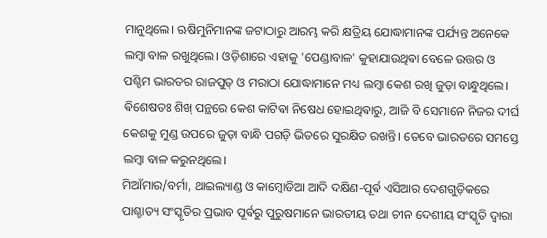ମାନୁଥିଲେ। ଋଷିମୁନିମାନଙ୍କ ଜଟାଠାରୁ ଆରମ୍ଭ କରି କ୍ଷତ୍ରିୟ ଯୋଦ୍ଧାମାନଙ୍କ ପର୍ଯ୍ୟନ୍ତ ଅନେକେ ଲମ୍ବା ବାଳ ରଖୁଥିଲେ। ଓଡ଼ିଶାରେ ଏହାକୁ 'ପେଣ୍ଡାବାଳ' କୁହାଯାଉଥିଵା ବେଳେ ଉତ୍ତର ଓ ପଶ୍ଚିମ ଭାରତର ରାଜପୁତ୍ ଓ ମରାଠା ଯୋଦ୍ଧାମାନେ ମଧ୍ୟ ଲମ୍ବା କେଶ ରଖି ଜୁଡ଼ା ବାନ୍ଧୁଥିଲେ।
ଵିଶେଷତଃ ଶିଖ୍ ପନ୍ଥରେ କେଶ କାଟିଵା ନିଷେଧ ହୋଇଥିଵାରୁ, ଆଜି ବି ସେମାନେ ନିଜର ଦୀର୍ଘ କେଶକୁ ମୁଣ୍ଡ ଉପରେ ଜୁଡ଼ା ବାନ୍ଧି ପଗଡ଼ି ଭିତରେ ସୁରକ୍ଷିତ ରଖନ୍ତି। ତେବେ ଭାରତରେ ସମସ୍ତେ ଲମ୍ବା ବାଳ କରୁନଥିଲେ।
ମିଆଁମାର/ବର୍ମା, ଥାଇଲ୍ୟାଣ୍ଡ ଓ କାମ୍ବୋଡିଆ ଆଦି ଦକ୍ଷିଣ-ପୂର୍ଵ ଏସିଆର ଦେଶଗୁଡ଼ିକରେ
ପାଶ୍ଚାତ୍ୟ ସଂସ୍କୃତିର ପ୍ରଭାବ ପୂର୍ଵରୁ ପୁରୁଷମାନେ ଭାରତୀୟ ତଥା ଚୀନ ଦେଶୀୟ ସଂସ୍କୃତି ଦ୍ୱାରା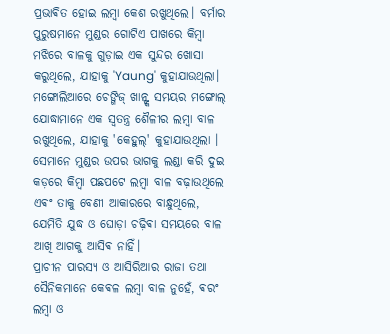ପ୍ରଭାଵିତ ହୋଇ ଲମ୍ବା କେଶ ରଖୁଥିଲେ। ବର୍ମାର ପୁରୁଷମାନେ ମୁଣ୍ଡର ଗୋଟିଏ ପାଖରେ କିମ୍ବା ମଝିରେ ବାଳକୁ ଗୁଡ଼ାଇ ଏକ ସୁନ୍ଦର ଖୋସା କରୁଥିଲେ, ଯାହାକୁ 'Yaung' କୁହାଯାଉଥିଲା।
ମଙ୍ଗୋଲିଆରେ ଚେଙ୍ଗିଜ୍ ଖାନ୍ଙ୍କ ସମୟର ମଙ୍ଗୋଲ୍ ଯୋଦ୍ଧାମାନେ ଏକ ସ୍ୱତନ୍ତ୍ର ଶୈଳୀର ଲମ୍ବା ବାଳ ରଖୁଥିଲେ, ଯାହାକୁ 'କେହୁଲ୍' କୁହାଯାଉଥିଲା । ସେମାନେ ମୁଣ୍ଡର ଉପର ଭାଗକୁ ଲଣ୍ଡା କରି ଦୁଇ କଡ଼ରେ କିମ୍ବା ପଛପଟେ ଲମ୍ବା ବାଳ ବଢ଼ାଉଥିଲେ ଏଵଂ ତାକୁ ବେଣୀ ଆକାରରେ ବାନ୍ଧୁଥିଲେ, ଯେମିତି ଯୁଦ୍ଧ ଓ ଘୋଡ଼ା ଚଢ଼ିଵା ସମୟରେ ବାଳ ଆଖି ଆଗକୁ ଆସିଵ ନାହିଁ।
ପ୍ରାଚୀନ ପାରସ୍ୟ ଓ ଆସିରିଆର ରାଜା ତଥା ସୈନିକମାନେ କେଵଳ ଲମ୍ବା ବାଳ ନୁହେଁ, ଵରଂ ଲମ୍ବା ଓ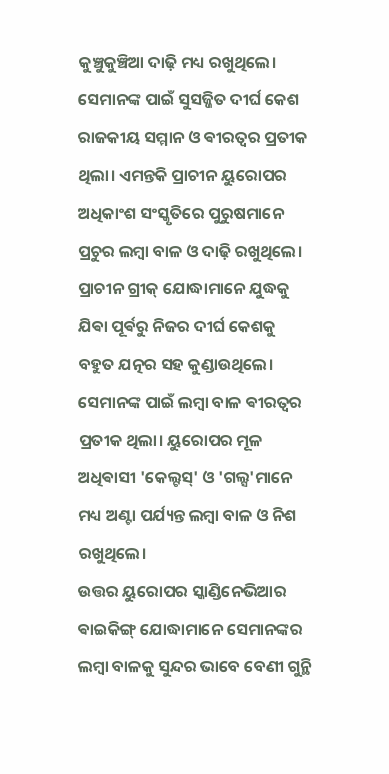କୁଞ୍ଚୁକୁଞ୍ଚିଆ ଦାଢ଼ି ମଧ୍ୟ ରଖୁଥିଲେ। ସେମାନଙ୍କ ପାଇଁ ସୁସଜ୍ଜିତ ଦୀର୍ଘ କେଶ ରାଜକୀୟ ସମ୍ମାନ ଓ ଵୀରତ୍ୱର ପ୍ରତୀକ ଥିଲା। ଏମନ୍ତକି ପ୍ରାଚୀନ ୟୁରୋପର ଅଧିକାଂଶ ସଂସ୍କୃତିରେ ପୁରୁଷମାନେ ପ୍ରଚୁର ଲମ୍ବା ବାଳ ଓ ଦାଢ଼ି ରଖୁଥିଲେ।
ପ୍ରାଚୀନ ଗ୍ରୀକ୍ ଯୋଦ୍ଧାମାନେ ଯୁଦ୍ଧକୁ ଯିଵା ପୂର୍ଵରୁ ନିଜର ଦୀର୍ଘ କେଶକୁ ବହୁତ ଯତ୍ନର ସହ କୁଣ୍ଡାଉଥିଲେ। ସେମାନଙ୍କ ପାଇଁ ଲମ୍ବା ବାଳ ଵୀରତ୍ୱର ପ୍ରତୀକ ଥିଲା। ୟୁରୋପର ମୂଳ ଅଧିଵାସୀ 'କେଲ୍ଟସ୍' ଓ 'ଗଲ୍ସ'ମାନେ ମଧ୍ୟ ଅଣ୍ଟା ପର୍ଯ୍ୟନ୍ତ ଲମ୍ବା ବାଳ ଓ ନିଶ ରଖୁଥିଲେ।
ଉତ୍ତର ୟୁରୋପର ସ୍କାଣ୍ଡିନେଭିଆର ଵାଇକିଙ୍ଗ୍ ଯୋଦ୍ଧାମାନେ ସେମାନଙ୍କର ଲମ୍ବା ବାଳକୁ ସୁନ୍ଦର ଭାବେ ବେଣୀ ଗୁନ୍ଥି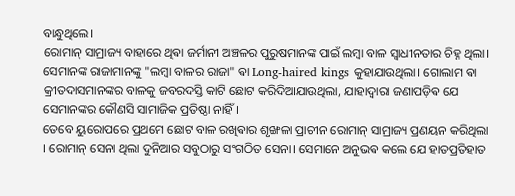ବାନ୍ଧୁଥିଲେ।
ରୋମାନ୍ ସାମ୍ରାଜ୍ୟ ବାହାରେ ଥିଵା ଜର୍ମାନୀ ଅଞ୍ଚଳର ପୁରୁଷମାନଙ୍କ ପାଇଁ ଲମ୍ବା ବାଳ ସ୍ୱାଧୀନତାର ଚିହ୍ନ ଥିଲା। ସେମାନଙ୍କ ରାଜାମାନଙ୍କୁ "ଲମ୍ବା ବାଳର ରାଜା" ଵା Long-haired kings କୁହାଯାଉଥିଲା। ଗୋଲାମ ଵା କ୍ରୀତଦାସମାନଙ୍କର ବାଳକୁ ଜବରଦସ୍ତି କାଟି ଛୋଟ କରିଦିଆଯାଉଥିଲା, ଯାହାଦ୍ୱାରା ଜଣାପଡ଼ିଵ ଯେ ସେମାନଙ୍କର କୌଣସି ସାମାଜିକ ପ୍ରତିଷ୍ଠା ନାହିଁ।
ତେବେ ୟୁରୋପରେ ପ୍ରଥମେ ଛୋଟ ବାଳ ରଖିଵାର ଶୃଙ୍ଖଳା ପ୍ରାଚୀନ ରୋମାନ୍ ସାମ୍ରାଜ୍ୟ ପ୍ରଣୟନ କରିଥିଲା । ରୋମାନ୍ ସେନା ଥିଲା ଦୁନିଆର ସବୁଠାରୁ ସଂଗଠିତ ସେନା। ସେମାନେ ଅନୁଭଵ କଲେ ଯେ ହାତପ୍ରତିହାତ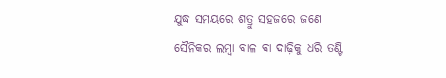ଯୁଦ୍ଧ ସମୟରେ ଶତ୍ରୁ ସହଜରେ ଜଣେ ସୈନିକର ଲମ୍ବା ବାଳ ଵା ଦାଢ଼ିକୁ ଧରି ତଣ୍ଟି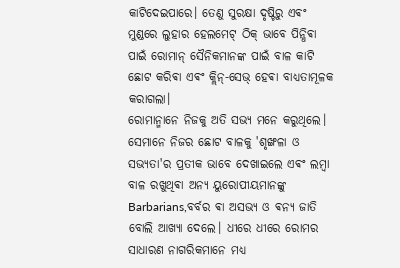କାଟିଦେଇପାରେ। ତେଣୁ ସୁରକ୍ଷା ଦୃଷ୍ଟିରୁ ଏଵଂ ମୁଣ୍ଡରେ ଲୁହାର ହେଲମେଟ୍ ଠିକ୍ ଭାବେ ପିନ୍ଧିଵା ପାଇଁ ରୋମାନ୍ ସୈନିକମାନଙ୍କ ପାଇଁ ବାଳ କାଟି ଛୋଟ କରିଵା ଏଵଂ କ୍ଲିନ୍-ସେଭ୍ ହେଵା ବାଧ୍ୟତାମୂଳକ କରାଗଲା।
ରୋମାନ୍ମାନେ ନିଜକୁ ଅତି ସଭ୍ୟ ମନେ କରୁଥିଲେ। ସେମାନେ ନିଜର ଛୋଟ ବାଳକୁ 'ଶୃଙ୍ଖଳା ଓ ସଭ୍ୟତା'ର ପ୍ରତୀକ ଭାବେ ଦେଖାଇଲେ ଏଵଂ ଲମ୍ବା ବାଳ ରଖୁଥିଵା ଅନ୍ୟ ୟୁରୋପୀୟମାନଙ୍କୁ Barbarians,ବର୍ବର ଵା ଅସଭ୍ୟ ଓ ଵନ୍ୟ ଜାତି ବୋଲି ଆଖ୍ୟା ଦେଲେ। ଧୀରେ ଧୀରେ ରୋମର ସାଧାରଣ ନାଗରିକମାନେ ମଧ୍ୟ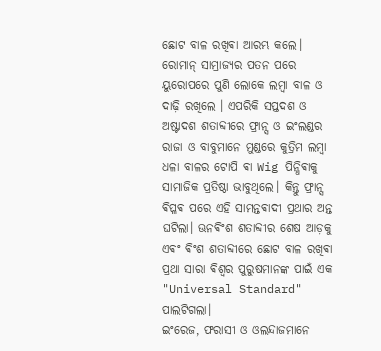ଛୋଟ ବାଳ ରଖିଵା ଆରମ୍ଭ କଲେ।
ରୋମାନ୍ ସାମ୍ରାଜ୍ୟର ପତନ ପରେ ୟୁରୋପରେ ପୁଣି ଲୋକେ ଲମ୍ବା ବାଳ ଓ ଦାଢ଼ି ରଖିଲେ । ଏପରିକି ସପ୍ତଦଶ ଓ ଅଷ୍ଟାଦଶ ଶତାବ୍ଦୀରେ ଫ୍ରାନ୍ସ ଓ ଇଂଲଣ୍ଡର ରାଜା ଓ ବାବୁମାନେ ମୁଣ୍ଡରେ କୁତ୍ରିମ ଲମ୍ବା ଧଳା ବାଳର ଟୋପି ଵା Wig ପିନ୍ଧିଵାକୁ ସାମାଜିକ ପ୍ରତିଷ୍ଠା ଭାବୁଥିଲେ। କିନ୍ତୁ ଫ୍ରାନ୍ସ ଵିପ୍ଳଵ ପରେ ଏହି ସାମନ୍ତଵାଦୀ ପ୍ରଥାର ଅନ୍ତ ଘଟିଲା। ଊନଵିଂଶ ଶତାବ୍ଦୀର ଶେଷ ଆଡ଼କୁ ଏଵଂ ଵିଂଶ ଶତାବ୍ଦୀରେ ଛୋଟ ବାଳ ରଖିଵା ପ୍ରଥା ସାରା ଵିଶ୍ୱର ପୁରୁଷମାନଙ୍କ ପାଇଁ ଏକ "Universal Standard" ପାଲଟିଗଲା।
ଇଂରେଜ, ଫରାସୀ ଓ ଓଲନ୍ଦାଜମାନେ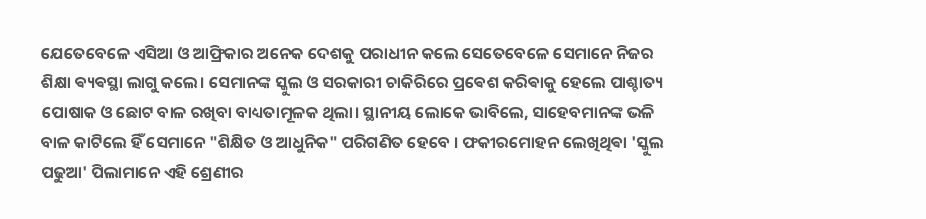ଯେତେବେଳେ ଏସିଆ ଓ ଆଫ୍ରିକାର ଅନେକ ଦେଶକୁ ପରାଧୀନ କଲେ ସେତେବେଳେ ସେମାନେ ନିଜର ଶିକ୍ଷା ଵ୍ୟଵସ୍ଥା ଲାଗୁ କଲେ। ସେମାନଙ୍କ ସ୍କୁଲ ଓ ସରକାରୀ ଚାକିରିରେ ପ୍ରଵେଶ କରିଵାକୁ ହେଲେ ପାଶ୍ଚାତ୍ୟ ପୋଷାକ ଓ ଛୋଟ ବାଳ ରଖିବା ବାଧ୍ୟତାମୂଳକ ଥିଲା। ସ୍ଥାନୀୟ ଲୋକେ ଭାବିଲେ, ସାହେବମାନଙ୍କ ଭଳି ବାଳ କାଟିଲେ ହିଁ ସେମାନେ "ଶିକ୍ଷିତ ଓ ଆଧୁନିକ" ପରିଗଣିତ ହେବେ । ଫକୀରମୋହନ ଲେଖିଥିଵା 'ସ୍କୁଲ ପଢୁଆ' ପିଲାମାନେ ଏହି ଶ୍ରେଣୀର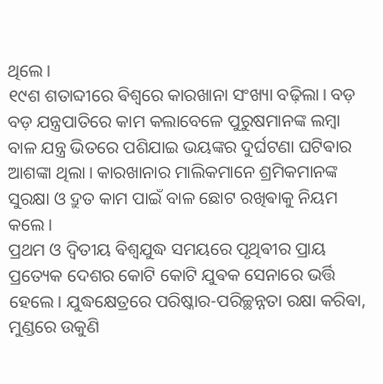ଥିଲେ।
୧୯ଶ ଶତାବ୍ଦୀରେ ଵିଶ୍ୱରେ କାରଖାନା ସଂଖ୍ୟା ବଢ଼ିଲା। ବଡ଼ ବଡ଼ ଯନ୍ତ୍ରପାତିରେ କାମ କଲାବେଳେ ପୁରୁଷମାନଙ୍କ ଲମ୍ବା ବାଳ ଯନ୍ତ୍ର ଭିତରେ ପଶିଯାଇ ଭୟଙ୍କର ଦୁର୍ଘଟଣା ଘଟିଵାର ଆଶଙ୍କା ଥିଲା। କାରଖାନାର ମାଲିକମାନେ ଶ୍ରମିକମାନଙ୍କ ସୁରକ୍ଷା ଓ ଦ୍ରୁତ କାମ ପାଇଁ ବାଳ ଛୋଟ ରଖିଵାକୁ ନିୟମ କଲେ।
ପ୍ରଥମ ଓ ଦ୍ୱିତୀୟ ଵିଶ୍ୱଯୁଦ୍ଧ ସମୟରେ ପୃଥିଵୀର ପ୍ରାୟ ପ୍ରତ୍ୟେକ ଦେଶର କୋଟି କୋଟି ଯୁଵକ ସେନାରେ ଭର୍ତ୍ତି ହେଲେ। ଯୁଦ୍ଧକ୍ଷେତ୍ରରେ ପରିଷ୍କାର-ପରିଚ୍ଛନ୍ନତା ରକ୍ଷା କରିଵା, ମୁଣ୍ଡରେ ଉକୁଣି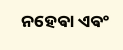ନହେଵା ଏଵଂ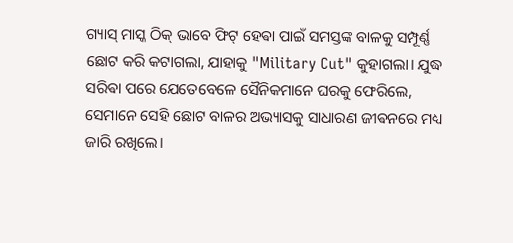ଗ୍ୟାସ୍ ମାସ୍କ ଠିକ୍ ଭାବେ ଫିଟ୍ ହେଵା ପାଇଁ ସମସ୍ତଙ୍କ ବାଳକୁ ସମ୍ପୂର୍ଣ୍ଣ ଛୋଟ କରି କଟାଗଲା, ଯାହାକୁ "Military Cut" କୁହାଗଲା। ଯୁଦ୍ଧ ସରିଵା ପରେ ଯେତେବେଳେ ସୈନିକମାନେ ଘରକୁ ଫେରିଲେ, ସେମାନେ ସେହି ଛୋଟ ବାଳର ଅଭ୍ୟାସକୁ ସାଧାରଣ ଜୀଵନରେ ମଧ୍ୟ ଜାରି ରଖିଲେ।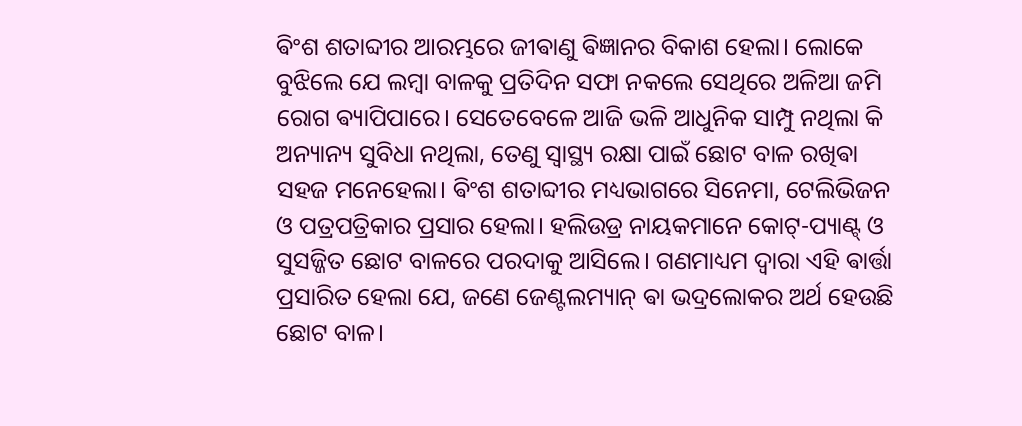ଵିଂଶ ଶତାବ୍ଦୀର ଆରମ୍ଭରେ ଜୀଵାଣୁ ଵିଜ୍ଞାନର ବିକାଶ ହେଲା। ଲୋକେ ବୁଝିଲେ ଯେ ଲମ୍ବା ବାଳକୁ ପ୍ରତିଦିନ ସଫା ନକଲେ ସେଥିରେ ଅଳିଆ ଜମି ରୋଗ ଵ୍ୟାପିପାରେ। ସେତେବେଳେ ଆଜି ଭଳି ଆଧୁନିକ ସାମ୍ପୁ ନଥିଲା କି ଅନ୍ୟାନ୍ୟ ସୁବିଧା ନଥିଲା, ତେଣୁ ସ୍ୱାସ୍ଥ୍ୟ ରକ୍ଷା ପାଇଁ ଛୋଟ ବାଳ ରଖିଵା ସହଜ ମନେହେଲା। ଵିଂଶ ଶତାବ୍ଦୀର ମଧ୍ୟଭାଗରେ ସିନେମା, ଟେଲିଭିଜନ ଓ ପତ୍ରପତ୍ରିକାର ପ୍ରସାର ହେଲା। ହଲିଉଡ୍ର ନାୟକମାନେ କୋଟ୍-ପ୍ୟାଣ୍ଟ୍ ଓ ସୁସଜ୍ଜିତ ଛୋଟ ବାଳରେ ପରଦାକୁ ଆସିଲେ। ଗଣମାଧ୍ୟମ ଦ୍ୱାରା ଏହି ଵାର୍ତ୍ତା ପ୍ରସାରିତ ହେଲା ଯେ, ଜଣେ ଜେଣ୍ଟଲମ୍ୟାନ୍ ଵା ଭଦ୍ରଲୋକର ଅର୍ଥ ହେଉଛି ଛୋଟ ବାଳ।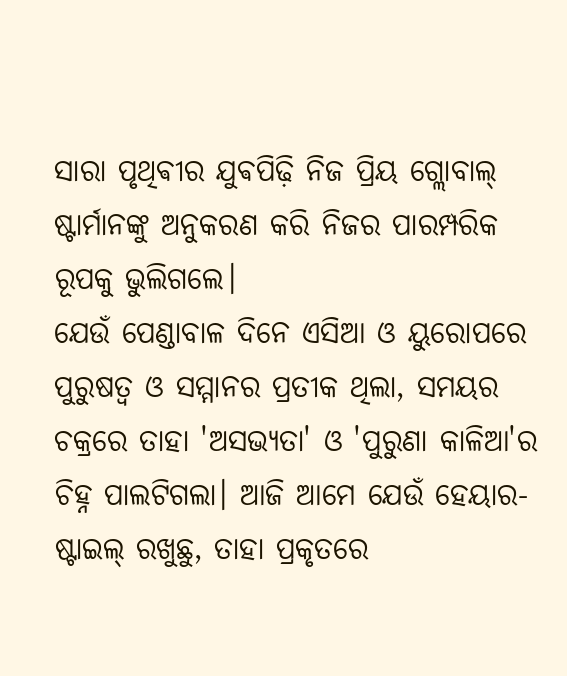ସାରା ପୃଥିଵୀର ଯୁଵପିଢ଼ି ନିଜ ପ୍ରିୟ ଗ୍ଲୋବାଲ୍ ଷ୍ଟାର୍ମାନଙ୍କୁ ଅନୁକରଣ କରି ନିଜର ପାରମ୍ପରିକ ରୂପକୁ ଭୁଲିଗଲେ।
ଯେଉଁ ପେଣ୍ଡାବାଳ ଦିନେ ଏସିଆ ଓ ୟୁରୋପରେ ପୁରୁଷତ୍ୱ ଓ ସମ୍ମାନର ପ୍ରତୀକ ଥିଲା, ସମୟର ଚକ୍ରରେ ତାହା 'ଅସଭ୍ୟତା' ଓ 'ପୁରୁଣା କାଳିଆ'ର ଚିହ୍ନ ପାଲଟିଗଲା। ଆଜି ଆମେ ଯେଉଁ ହେୟାର-ଷ୍ଟାଇଲ୍ ରଖୁଛୁ, ତାହା ପ୍ରକୃତରେ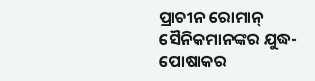ପ୍ରାଚୀନ ରୋମାନ୍ ସୈନିକମାନଙ୍କର ଯୁଦ୍ଧ-ପୋଷାକର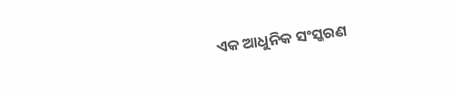ଏକ ଆଧୁନିକ ସଂସ୍କରଣ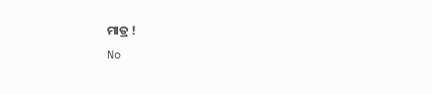ମାତ୍ର !
No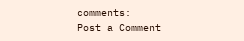comments:
Post a Comment